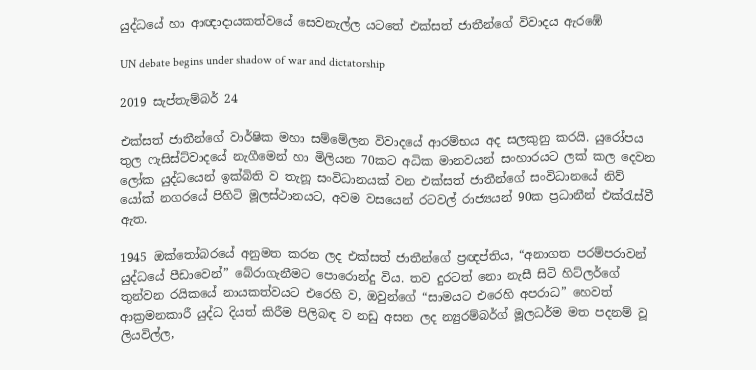යුද්ධයේ හා ආඥාදායකත්වයේ සෙවනැල්ල යටතේ එක්සත් ජාතීන්ගේ විවාදය ඇරඹේ

UN debate begins under shadow of war and dictatorship

2019 සැප්තැම්බර් 24

එක්සත් ජාතීන්ගේ වාර්ෂික මහා සම්මේලන විවාදයේ ආරම්භය අද සලකුනු කරයි. යුරෝපය තුල ෆැසිස්ට්වාදයේ නැගීමෙන් හා මිලියන 70කට අධික මානවයන් සංහාරයට ලක් කල දෙවන ලෝක යුද්ධයෙන් ඉක්බිති ව තැනූ සංවිධානයක් වන එක්සත් ජාතීන්ගේ සංවිධානයේ නිව් යෝක් නගරයේ පිහිටි මූලස්ථානයට, අවම වසයෙන් රටවල් රාජ්‍යයන් 90ක ප්‍රධානීන් එක්රැස්වී ඇත.

1945 ඔක්තෝබරයේ අනුමත කරන ලද එක්සත් ජාතීන්ගේ ප්‍රඥප්තිය, “අනාගත පරම්පරාවන් යුද්ධයේ පීඩාවෙන්” බේරාගැනීමට පොරොන්දු විය. තව දුරටත් නො නැසී සිටි හිට්ලර්ගේ තුන්වන රයිකයේ නායකත්වයට එරෙහි ව, ඔවුන්ගේ “සාමයට එරෙහි අපරාධ” හෙවත් ආක්‍රමනකාරී යුද්ධ දියත් කිරීම පිලිබඳ ව නඩු අසන ලද න්‍යුරම්බර්ග් මූලධර්ම මත පදනම් වූ ලියවිල්ල,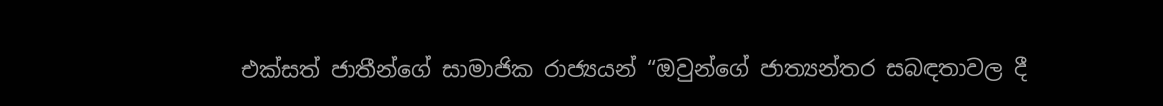එක්සත් ජාතීන්ගේ සාමාජික රාජ්‍යයන් “ඔවුන්ගේ ජාත්‍යන්තර සබඳතාවල දී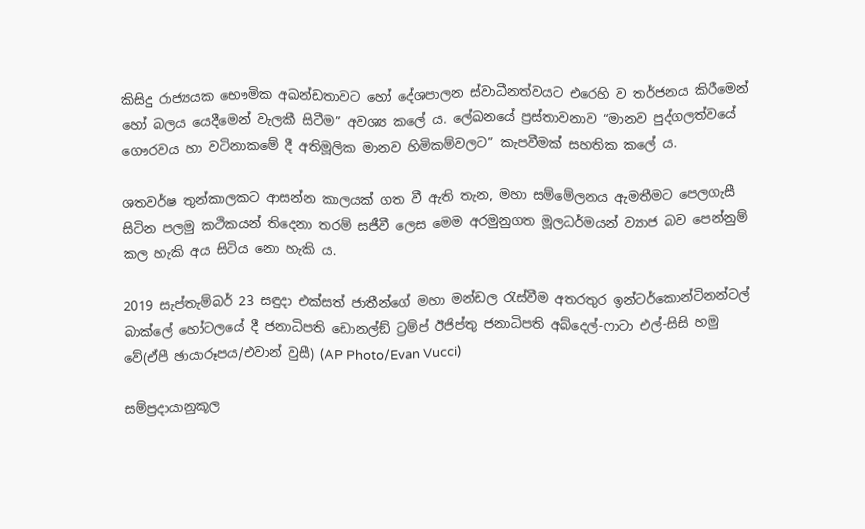කිසිදු රාජ්‍යයක භෞමික අඛන්ඩතාවට හෝ දේශපාලන ස්වාධීනත්වයට එරෙහි ව තර්ජනය කිරීමෙන් හෝ බලය යෙදීමෙන් වැලකී සිටීම” අවශ්‍ය කලේ ය. ලේඛනයේ ප්‍රස්තාවනාව “මානව පුද්ගලත්වයේ ගෞරවය හා වටිනාකමේ දී අතිමූලික මානව හිමිකම්වලට” කැපවීමක් සහතික කලේ ය.

ශතවර්ෂ තුන්කාලකට ආසන්න කාලයක් ගත වී ඇති තැන, මහා සම්මේලනය ඇමතීමට පෙලගැසී සිටින පලමු කථිකයන් තිදෙනා තරම් සජීවී ලෙස මෙම අරමුනුගත මූලධර්මයන් ව්‍යාජ බව පෙන්නුම් කල හැකි අය සිටිය නො හැකි ය.

2019 සැප්තැම්බර් 23 සඳුදා එක්සත් ජාතීන්ගේ මහා මන්ඩල රැස්වීම අතරතුර ඉන්ටර්කොන්ටිනන්ටල් බාක්ලේ හෝටලයේ දී ජනාධිපති ඩොනල්ඞ් ට්‍රම්ප් ඊජිප්තු ජනාධිපති අබ්දෙල්-ෆාටා එල්-සිසි හමු වේ(ඒපී ඡායාරූපය/එවාන් වුසී) (AP Photo/Evan Vucci)

සම්ප්‍රදායානුකූල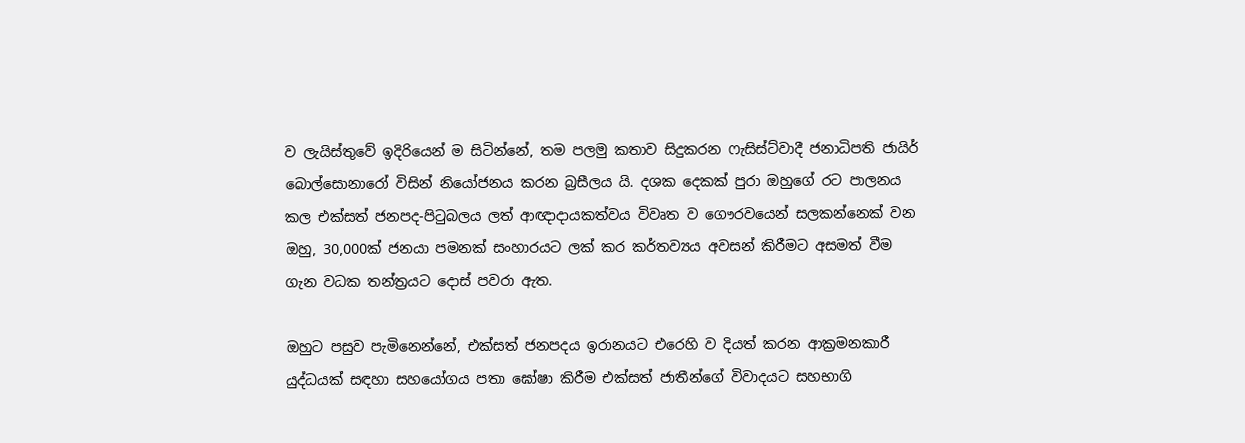ව ලැයිස්තුවේ ඉදිරියෙන් ම සිටින්නේ, තම පලමු කතාව සිදුකරන ෆැසිස්ට්වාදී ජනාධිපති ජායිර් බොල්සොනාරෝ විසින් නියෝජනය කරන බ්‍රසීලය යි. දශක දෙකක් පුරා ඔහුගේ රට පාලනය කල එක්සත් ජනපද-පිටුබලය ලත් ආඥාදායකත්වය විවෘත ව ගෞරවයෙන් සලකන්නෙක් වන ඔහු, 30,000ක් ජනයා පමනක් සංහාරයට ලක් කර කර්තව්‍යය අවසන් කිරීමට අසමත් වීම ගැන වධක තන්ත්‍රයට දොස් පවරා ඇත.

ඔහුට පසුව පැමිනෙන්නේ, එක්සත් ජනපදය ඉරානයට එරෙහි ව දියත් කරන ආක්‍රමනකාරී යුද්ධයක් සඳහා සහයෝගය පතා ඝෝෂා කිරීම එක්සත් ජාතීන්ගේ විවාදයට සහභාගි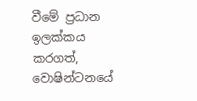වීමේ ප්‍රධාන ඉලක්කය කරගත්, වොෂින්ටනයේ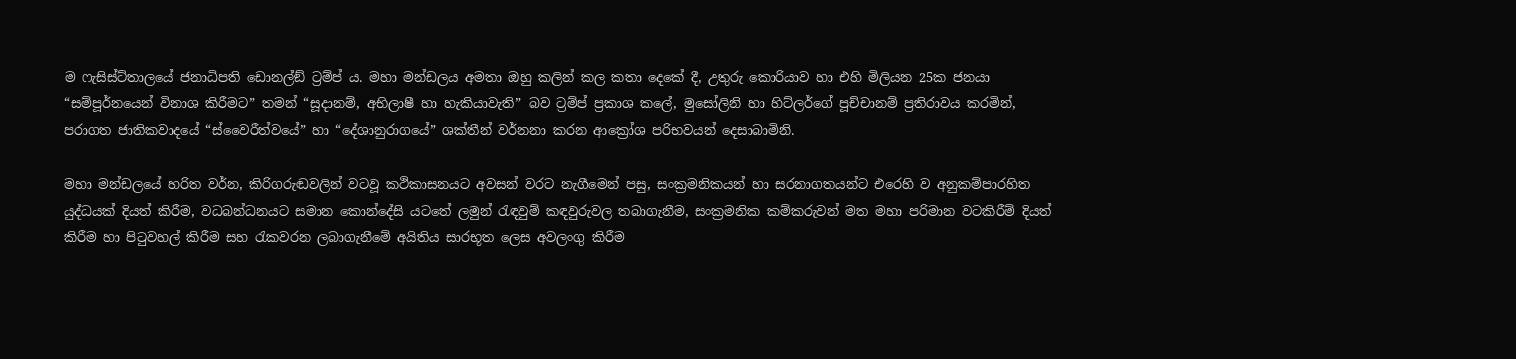ම ෆැසිස්ට්තාලයේ ජනාධිපති ඩොනල්ඞ් ට්‍රම්ප් ය. මහා මන්ඩලය අමතා ඔහු කලින් කල කතා දෙකේ දී, උතුරු කොරියාව හා එහි මිලියන 25ක ජනයා “සම්පූර්නයෙන් විනාශ කිරීමට” තමන් “සූදානම්, අභිලාෂී හා හැකියාවැති” බව ට්‍රම්ප් ප්‍රකාශ කලේ, මුසෝලිනි හා හිට්ලර්ගේ පූච්චානම් ප්‍රතිරාවය කරමින්, පරාගත ජාතිකවාදයේ “ස්වෛරීත්වයේ” හා “දේශානුරාගයේ” ශක්තීන් වර්නනා කරන ආක්‍රෝශ පරිභවයන් දෙසාබාමිනි.

මහා මන්ඩලයේ හරිත වර්න, කිරිගරුඬවලින් වටවූ කථිකාසනයට අවසන් වරට නැගීමෙන් පසු, සංක්‍රමනිකයන් හා සරනාගතයන්ට එරෙහි ව අනුකම්පාරහිත යුද්ධයක් දියත් කිරීම, වධබන්ධනයට සමාන කොන්දේසි යටතේ ලමුන් රැඳවුම් කඳවුරුවල තබාගැනීම, සංක්‍රමනික කම්කරුවන් මත මහා පරිමාන වටකිරීම් දියත් කිරීම හා පිටුවහල් කිරීම සහ රැකවරන ලබාගැනීමේ අයිතිය සාරභූත ලෙස අවලංගු කිරීම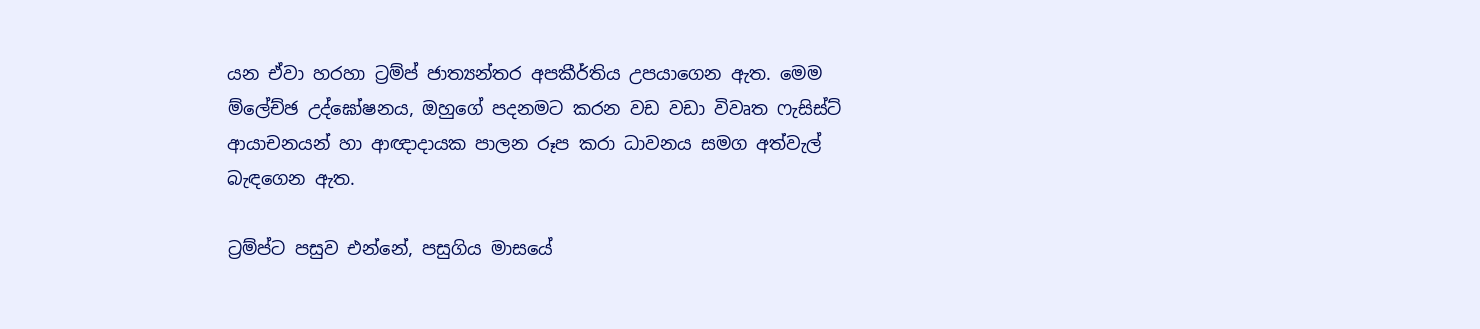යන ඒවා හරහා ට්‍රම්ප් ජාත්‍යන්තර අපකීර්තිය උපයාගෙන ඇත. මෙම ම්ලේච්ඡ උද්ඝෝෂනය, ඔහුගේ පදනමට කරන වඩ වඩා විවෘත ෆැසිස්ට් ආයාචනයන් හා ආඥාදායක පාලන රූප කරා ධාවනය සමග අත්වැල් බැඳගෙන ඇත.

ට්‍රම්ප්ට පසුව එන්නේ, පසුගිය මාසයේ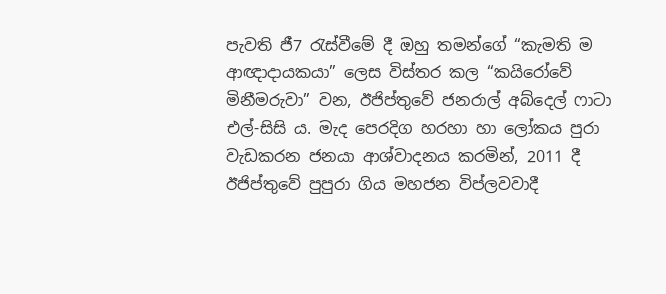පැවති ජී7 රැස්වීමේ දී ඔහු තමන්ගේ “කැමති ම ආඥාදායකයා” ලෙස විස්තර කල “කයිරෝවේ මිනීමරුවා” වන, ඊජිප්තුවේ ජනරාල් අබ්දෙල් ෆාටා එල්-සිසි ය. මැද පෙරදිග හරහා හා ලෝකය පුරා වැඩකරන ජනයා ආශ්වාදනය කරමින්, 2011 දී ඊජිප්තුවේ පුපුරා ගිය මහජන විප්ලවවාදී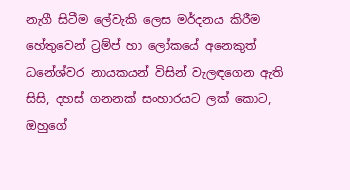නැගී සිටීම ලේවැකි ලෙස මර්දනය කිරීම හේතුවෙන් ට්‍රම්ප් හා ලෝකයේ අනෙකුත් ධනේශ්වර නායකයන් විසින් වැලඳගෙන ඇති සිසි, දහස් ගනනක් සංහාරයට ලක් කොට, ඔහුගේ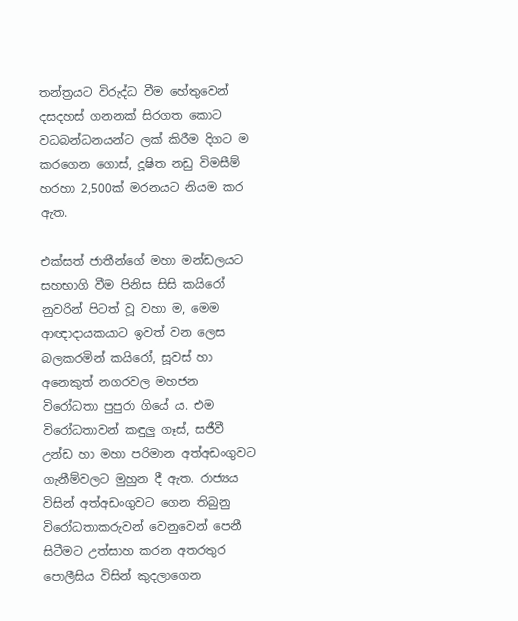තන්ත්‍රයට විරුද්ධ වීම හේතුවෙන් දසදහස් ගනනක් සිරගත කොට වධබන්ධනයන්ට ලක් කිරීම දිගට ම කරගෙන ගොස්, දූෂිත නඩු විමසීම් හරහා 2,500ක් මරනයට නියම කර ඇත.

එක්සත් ජාතීන්ගේ මහා මන්ඩලයට සහභාගි වීම පිනිස සිසි කයිරෝ නුවරින් පිටත් වූ වහා ම, මෙම ආඥාදායකයාට ඉවත් වන ලෙස බලකරමින් කයිරෝ, සූවස් හා අනෙකුත් නගරවල මහජන විරෝධතා පුපුරා ගියේ ය. එම විරෝධතාවන් කඳුලු‍ ගෑස්, සජීවී උන්ඩ හා මහා පරිමාන අත්අඩංගුවට ගැනීම්වලට මුහුන දී ඇත. රාජ්‍යය විසින් අත්අඩංගුවට ගෙන තිබුනු විරෝධතාකරුවන් වෙනුවෙන් පෙනී සිටීමට උත්සාහ කරන අතරතුර පොලීසිය විසින් කුදලාගෙන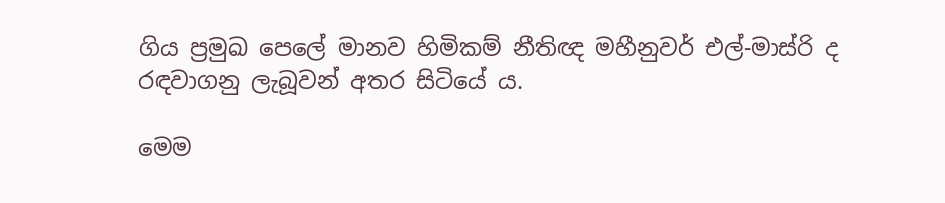ගිය ප්‍රමුඛ පෙලේ මානව හිමිකම් නීතිඥ මහීනුවර් එල්-මාස්රි ද රඳවාගනු ලැබූවන් අතර සිටියේ ය.

මෙම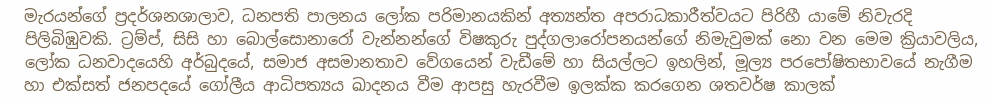මැරයන්ගේ ප්‍රදර්ශනශාලාව, ධනපති පාලනය ලෝක පරිමානයකින් අත්‍යන්ත අපරාධකාරීත්වයට පිරිහී යාමේ නිවැරදි පිලිබිඹුවකි. ට්‍රම්ප්, සිසි හා බොල්සොනාරෝ වැන්නන්ගේ විෂකුරු පුද්ගලාරෝපනයන්ගේ නිමැවුමක් නො වන මෙම ක්‍රියාවලිය, ලෝක ධනවාදයෙහි අර්බුදයේ, සමාජ අසමානතාව වේගයෙන් වැඩීමේ හා සියල්ලට ඉහලින්, මූල්‍ය පරපෝෂිතභාවයේ නැගීම හා එක්සත් ජනපදයේ ගෝලීය ආධිපත්‍යය ඛාදනය වීම ආපසු හැරවීම ඉලක්ක කරගෙන ශතවර්ෂ කාලක්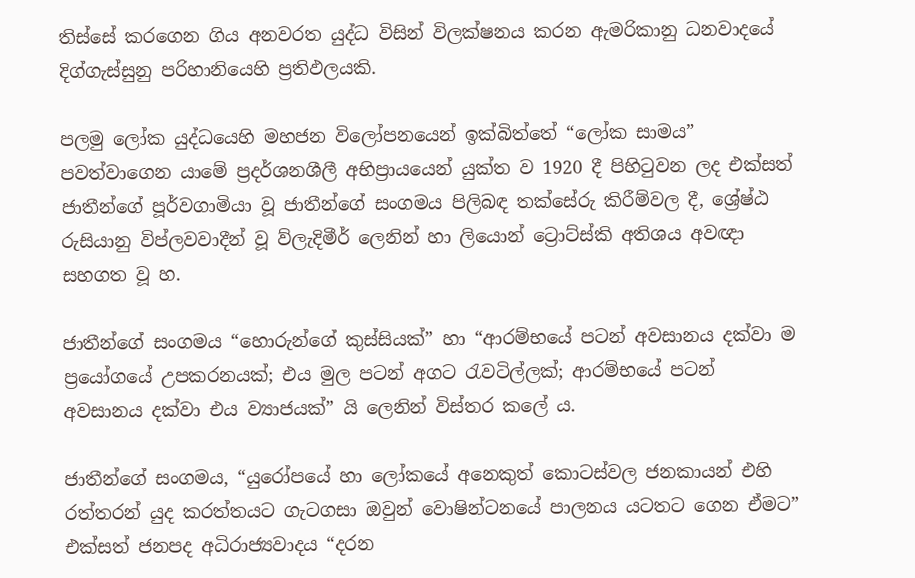තිස්සේ කරගෙන ගිය අනවරත යුද්ධ විසින් විලක්ෂනය කරන ඇමරිකානු ධනවාදයේ දිග්ගැස්සුනු පරිහානියෙහි ප්‍රතිඵලයකි.

පලමු ලෝක යුද්ධයෙහි මහජන විලෝපනයෙන් ඉක්බිත්තේ “ලෝක සාමය” පවත්වාගෙන යාමේ ප්‍රදර්ශනශීලී අභිප්‍රායයෙන් යුක්ත ව 1920 දී පිහිටුවන ලද එක්සත් ජාතීන්ගේ පූර්වගාමියා වූ ජාතීන්ගේ සංගමය පිලිබඳ තක්සේරු කිරීම්වල දී, ශ්‍රේෂ්ඨ රුසියානු විප්ලවවාදීන් වූ ව්ලැදිමීර් ලෙනින් හා ලියොන් ට්‍රොට්ස්කි අතිශය අවඥා සහගත වූ හ.

ජාතීන්ගේ සංගමය “හොරුන්ගේ කුස්සියක්” හා “ආරම්භයේ පටන් අවසානය දක්වා ම ප්‍රයෝගයේ උපකරනයක්; එය මුල පටන් අගට රැවටිල්ලක්; ආරම්භයේ පටන් අවසානය දක්වා එය ව්‍යාජයක්” යි ලෙනින් විස්තර කලේ ය.

ජාතීන්ගේ සංගමය, “යුරෝපයේ හා ලෝකයේ අනෙකුත් කොටස්වල ජනකායන් එහි රත්තරන් යුද කරත්තයට ගැටගසා ඔවුන් වොෂින්ටනයේ පාලනය යටතට ගෙන ඒමට” එක්සත් ජනපද අධිරාජ්‍යවාදය “දරන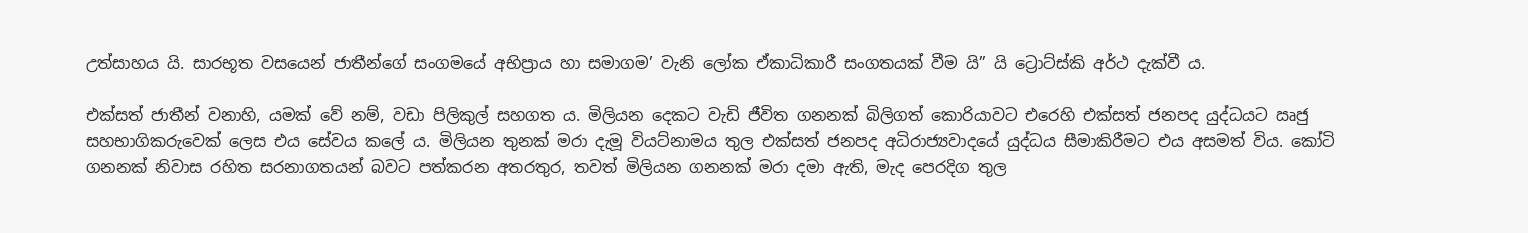උත්සාහය යි. සාරභූත වසයෙන් ජාතීන්ගේ සංගමයේ අභිප්‍රාය හා සමාගම’ වැනි ලෝක ඒකාධිකාරී සංගතයක් වීම යි” යි ට්‍රොට්ස්කි අර්ථ දැක්වී ය.

එක්සත් ජාතීන් වනාහි, යමක් වේ නම්, වඩා පිලිකුල් සහගත ය. මිලියන දෙකට වැඩි ජීවිත ගනනක් බිලිගත් කොරියාවට එරෙහි එක්සත් ජනපද යුද්ධයට ඍජු සහභාගිකරුවෙක් ලෙස එය සේවය කලේ ය. මිලියන තුනක් මරා දැමූ වියට්නාමය තුල එක්සත් ජනපද අධිරාජ්‍යවාදයේ යුද්ධය සීමාකිරීමට එය අසමත් විය. කෝටි ගනනක් නිවාස රහිත සරනාගතයන් බවට පත්කරන අතරතුර, තවත් මිලියන ගනනක් මරා දමා ඇති, මැද පෙරදිග තුල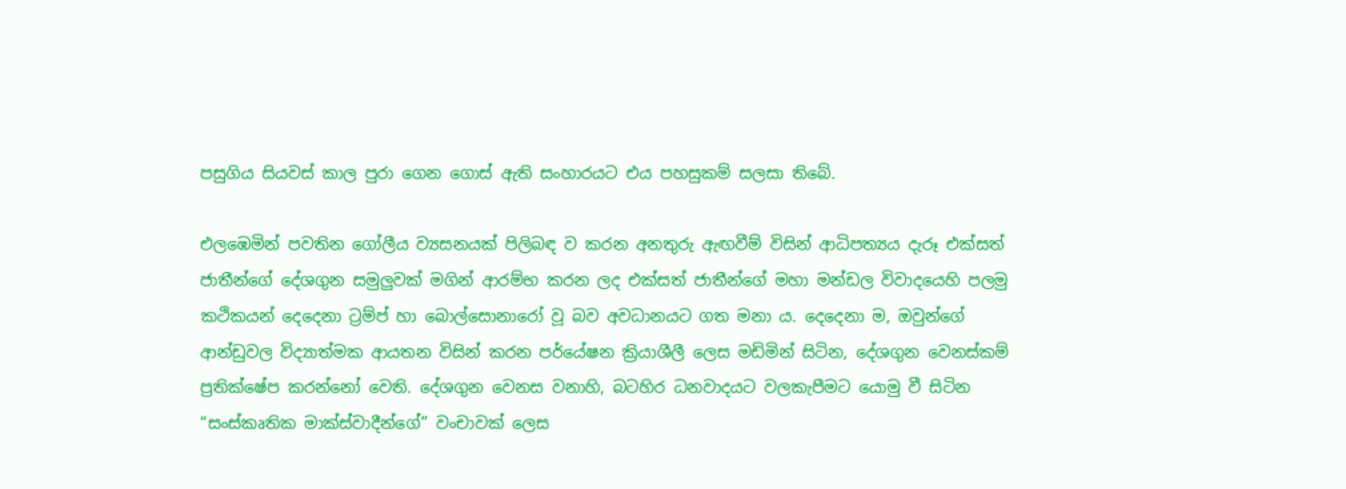පසුගිය සියවස් කාල පුරා ගෙන ගොස් ඇති සංහාරයට එය පහසුකම් සලසා තිබේ.

එලඹෙමින් පවතින ගෝලීය ව්‍යසනයක් පිලිබඳ ව කරන අනතුරු ඇඟවීම් විසින් ආධිපත්‍යය දැරූ එක්සත් ජාතීන්ගේ දේශගුන සමුලු‍වක් මගින් ආරම්භ කරන ලද එක්සත් ජාතීන්ගේ මහා මන්ඩල විවාදයෙහි පලමු කථිකයන් දෙදෙනා ට්‍රම්ප් හා බොල්සොනාරෝ වූ බව අවධානයට ගත මනා ය. දෙදෙනා ම, ඔවුන්ගේ ආන්ඩුවල විද්‍යාත්මක ආයතන විසින් කරන පර්යේෂන ක්‍රියාශීලී ලෙස මඩිමින් සිටින, දේශගුන වෙනස්කම් ප්‍රතික්ෂේප කරන්නෝ වෙති. දේශගුන වෙනස වනාහි, බටහිර ධනවාදයට වලකැපීමට යොමු වී සිටින “සංස්කෘතික මාක්ස්වාදීන්ගේ” වංචාවක් ලෙස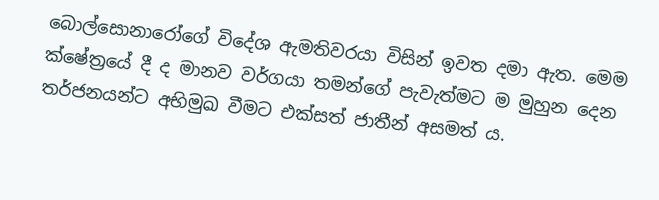බොල්සොනාරෝගේ විදේශ ඇමතිවරයා විසින් ඉවත දමා ඇත. මෙම ක්ෂේත්‍රයේ දී ද මානව වර්ගයා තමන්ගේ පැවැත්මට ම මුහුන දෙන තර්ජනයන්ට අභිමුඛ වීමට එක්සත් ජාතීන් අසමත් ය.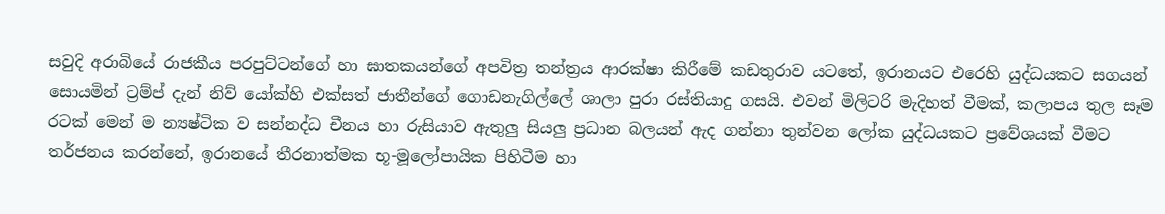සවුදි අරාබියේ රාජකීය පරපුට්ටන්ගේ හා ඝාතකයන්ගේ අපවිත්‍ර තන්ත්‍රය ආරක්ෂා කිරීමේ කඩතුරාව යටතේ, ඉරානයට එරෙහි යුද්ධයකට සගයන් සොයමින් ට්‍රම්ප් දැන් නිව් යෝක්හි එක්සත් ජාතීන්ගේ ගොඩනැගිල්ලේ ශාලා පුරා රස්තියාදු ගසයි. එවන් මිලිටරි මැදිහත් වීමක්, කලාපය තුල සෑම රටක් මෙන් ම න්‍යෂ්ටික ව සන්නද්ධ චීනය හා රුසියාව ඇතුලු‍ සියලු‍ ප්‍රධාන බලයන් ඇද ගන්නා තුන්වන ලෝක යුද්ධයකට ප්‍රවේශයක් වීමට තර්ජනය කරන්නේ, ඉරානයේ තීරනාත්මක භූ-මූලෝපායික පිහිටීම හා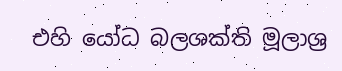එහි යෝධ බලශක්ති මූලාශ්‍ර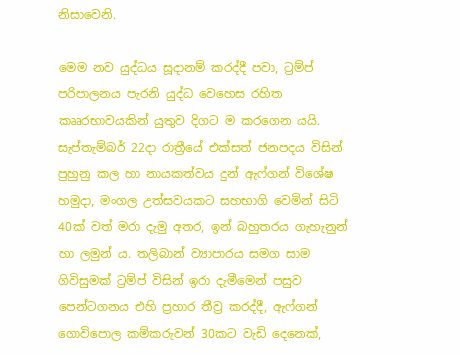නිසාවෙනි.

මෙම නව යුද්ධය සූදානම් කරද්දී පවා, ට්‍රම්ප් පරිපාලනය පැරනි යුද්ධ වෙහෙස රහිත කෲරභාවයකින් යුතුව දිගට ම කරගෙන යයි. සැප්තැම්බර් 22දා රාත්‍රීයේ එක්සත් ජනපදය විසින් පුහුනු කල හා නායකත්වය දුන් ඇෆ්ගන් විශේෂ හමුදා, මංගල උත්සවයකට සහභාගි වෙමින් සිටි 40ක් වත් මරා දැමු අතර, ඉන් බහුතරය ගැහැනුන් හා ලමුන් ය. තලිබාන් ව්‍යාපාරය සමග සාම ගිවිසුමක් ට්‍රම්ප් විසින් ඉරා දැමීමෙන් පසුව පෙන්ටගනය එහි ප්‍රහාර තීව්‍ර කරද්දී, ඇෆ්ගන් ගොවිපොල කම්කරුවන් 30කට වැඩි දෙනෙක්,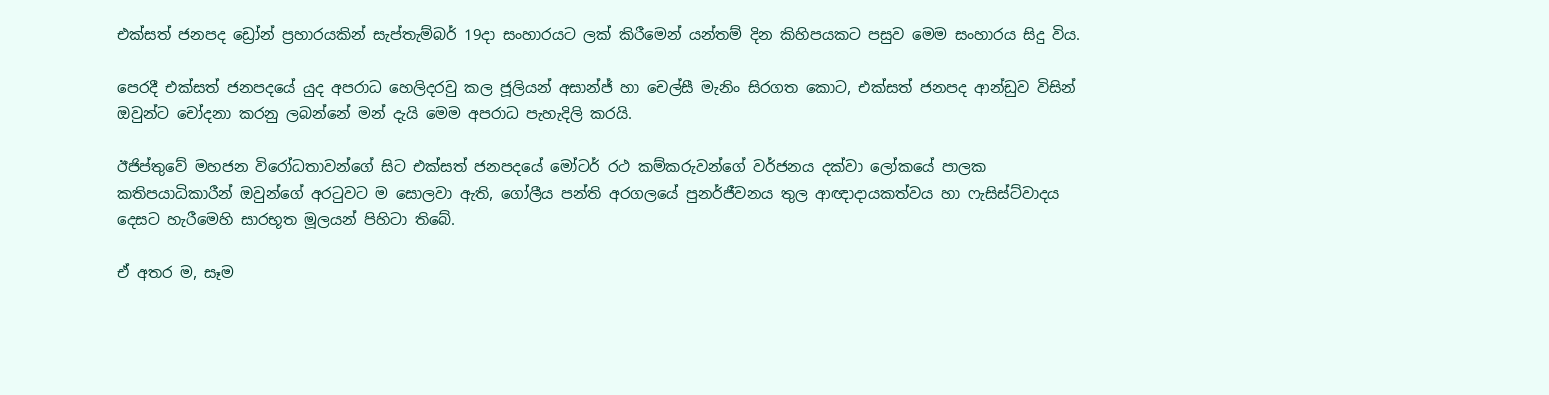එක්සත් ජනපද ඩ්‍රෝන් ප්‍රහාරයකින් සැප්තැම්බර් 19දා සංහාරයට ලක් කිරීමෙන් යන්තම් දින කිහිපයකට පසුව මෙම සංහාරය සිදු විය.

පෙරදී එක්සත් ජනපදයේ යුද අපරාධ හෙලිදරවු කල ජූලියන් අසාන්ජ් හා චෙල්සී මැනිං සිරගත කොට, එක්සත් ජනපද ආන්ඩුව විසින් ඔවුන්ට චෝදනා කරනු ලබන්නේ මන් දැයි මෙම අපරාධ පැහැදිලි කරයි.

ඊජිප්තුවේ මහජන විරෝධතාවන්ගේ සිට එක්සත් ජනපදයේ මෝටර් රථ කම්කරුවන්ගේ වර්ජනය දක්වා ලෝකයේ පාලක කතිපයාධිකාරීන් ඔවුන්ගේ අරටුවට ම සොලවා ඇති, ගෝලීය පන්ති අරගලයේ පුනර්ජීවනය තුල ආඥාදායකත්වය හා ෆැසිස්ට්වාදය දෙසට හැරීමෙහි සාරභූත මූලයන් පිහිටා තිබේ.

ඒ අතර ම, සෑම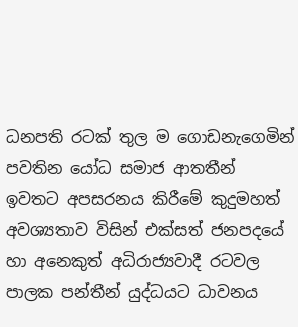ධනපති රටක් තුල ම ගොඩනැගෙමින් පවතින යෝධ සමාජ ආතතීන් ඉවතට අපසරනය කිරීමේ කුදුමහත් අවශ්‍යතාව විසින් එක්සත් ජනපදයේ හා අනෙකුත් අධිරාජ්‍යවාදී රටවල පාලක පන්තීන් යුද්ධයට ධාවනය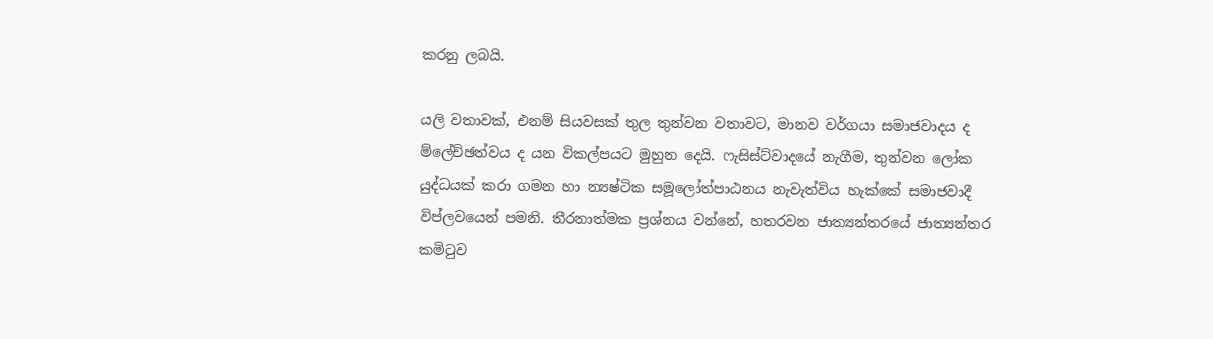කරනු ලබයි.

යලි වතාවක්, එනම් සියවසක් තුල තුන්වන වතාවට, මානව වර්ගයා සමාජවාදය ද ම්ලේච්ඡත්වය ද යන විකල්පයට මුහුන දෙයි. ෆැසිස්ට්වාදයේ නැගීම, තුන්වන ලෝක යුද්ධයක් කරා ගමන හා න්‍යෂ්ටික සමූලෝත්පාඨනය නැවැත්විය හැක්කේ සමාජවාදී විප්ලවයෙන් පමනි. තීරනාත්මක ප්‍රශ්නය වන්නේ, හතරවන ජාත්‍යන්තරයේ ජාත්‍යන්තර කමිටුව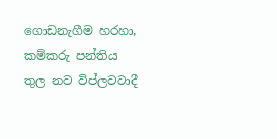ගොඩනැගීම හරහා, කම්කරු පන්තිය තුල නව විප්ලවවාදී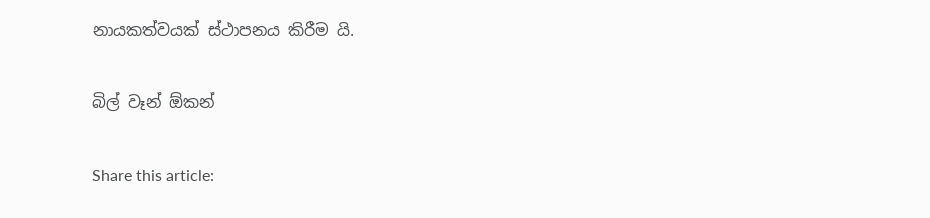නායකත්වයක් ස්ථාපනය කිරීම යි.

බිල් වෑන් ඕකන්

Share this article: